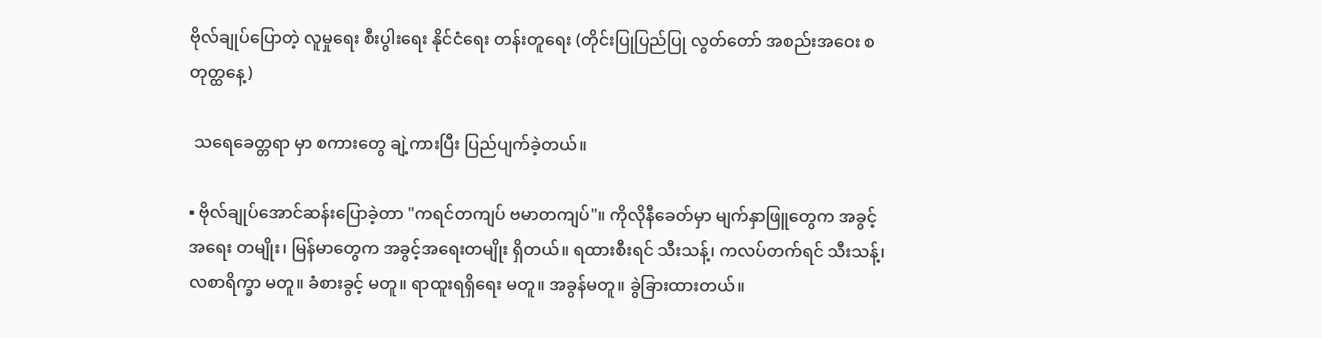ဗိုလ်ချုပ်ပြောတဲ့ လူမှုရေး စီးပွါးရေး နိုင်ငံရေး တန်းတူရေး (တိုင်းပြုပြည်ပြု လွတ်တော် အစည်းအဝေး စတုတ္ထနေ့)

 သရေခေတ္တရာ မှာ စကားတွေ ချဲ့ကားပြီး ပြည်ပျက်ခဲ့တယ်။

▪ ဗိုလ်ချုပ်အောင်ဆန်းပြောခဲ့တာ "ကရင်တကျပ် ဗမာတကျပ်"။ ကိုလိုနီခေတ်မှာ မျက်နှာဖြူတွေက အခွင့်အရေး တမျိုး၊ မြန်မာတွေက အခွင့်အရေးတမျိုး ရှိတယ်။ ရထားစီးရင် သီးသန့်၊ ကလပ်တက်ရင် သီးသန့်၊ လစာရိက္ခာ မတူ။ ခံစားခွင့် မတူ။ ရာထူးရရှိရေး မတူ။ အခွန်မတူ။ ခွဲခြားထားတယ်။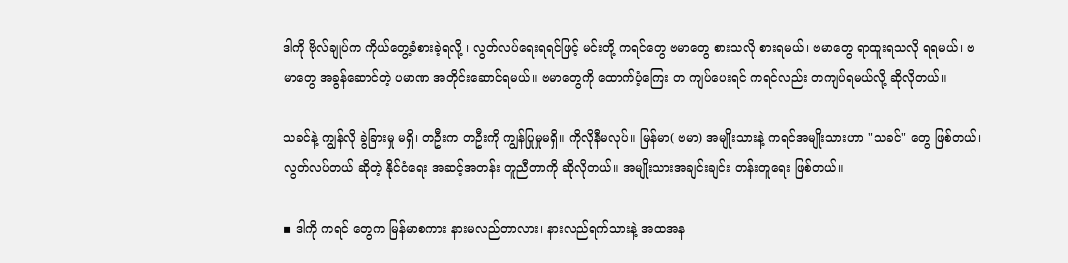ဒါကို ဗိုလ်ချုပ်က ကိုယ်တွေ့ခံစားခဲ့ရလို့ ၊ လွတ်လပ်ရေးရရင်ဖြင့် မင်းတို့ ကရင်တွေ ဗမာတွေ စားသလို စားရမယ်၊ ဗမာတွေ ရာထူးရသလို ရရမယ်၊ ဗမာတွေ အခွန်ဆောင်တဲ့ ပမာဏ အတိုင်းဆောင်ရမယ်။ ဗမာတွေကို ထောက်ပံ့ကြေး တ ကျပ်ပေးရင် ကရင်လည်း တကျပ်ရမယ်လို့ ဆိုလိုတယ်။

သခင်နဲ့ ကျွန်လို ခွဲခြားမှု မရှိ၊ တဦးက တဦးကို ကျွန်ပြုမှုမရှိ။ ကိုလိုနီမလုပ်။ မြန်မာ( ဗမာ) အမျိုးသားနဲ့ ကရင်အမျိုးသားဟာ "သခင်" တွေ ဖြစ်တယ်၊ လွတ်လပ်တယ် ဆိုတဲ့ နိုင်ငံရေး အဆင့်အတန်း တူညီတာကို ဆိုလိုတယ်။ အမျိုးသားအချင်းချင်း တန်းတူရေး ဖြစ်တယ်။

▪ ဒါကို ကရင် တွေက မြန်မာစကား နားမလည်တာလား၊ နားလည်ရက်သားနဲ့ အထအန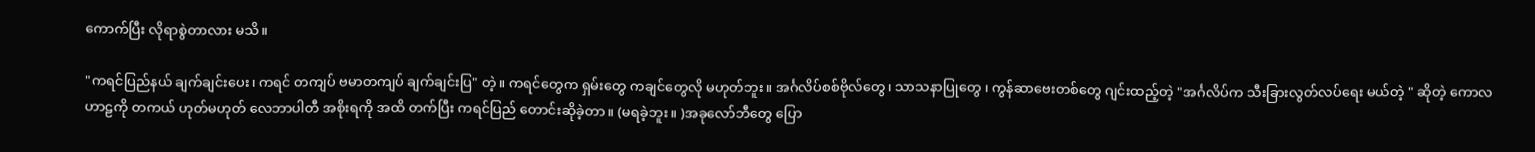ကောက်ပြီး လိုရာစွဲတာလား မသိ။

"ကရင်ပြည်နယ် ချက်ချင်းပေး၊ ကရင် တကျပ် ဗမာတကျပ် ချက်ချင်းပြ" တဲ့။ ကရင်တွေက ရှမ်းတွေ ကချင်တွေလို မဟုတ်ဘူး။ အင်္ဂလိပ်စစ်ဗိုလ်တွေ၊ သာသနာပြုတွေ ၊ ကွန်ဆာဗေးတစ်တွေ ဂျင်းထည့်တဲ့ "အင်္ဂလိပ်က သီးခြားလွတ်လပ်ရေး မယ်တဲ့ " ဆိုတဲ့ ကောလဟာဠကို တကယ် ဟုတ်မဟုတ် လေဘာပါတီ အစိုးရကို အထိ တက်ပြီး ကရင်ပြည် တောင်းဆိုခဲ့တာ။ (မရခဲ့ဘူး။ )အခုလော်ဘီတွေ ပြော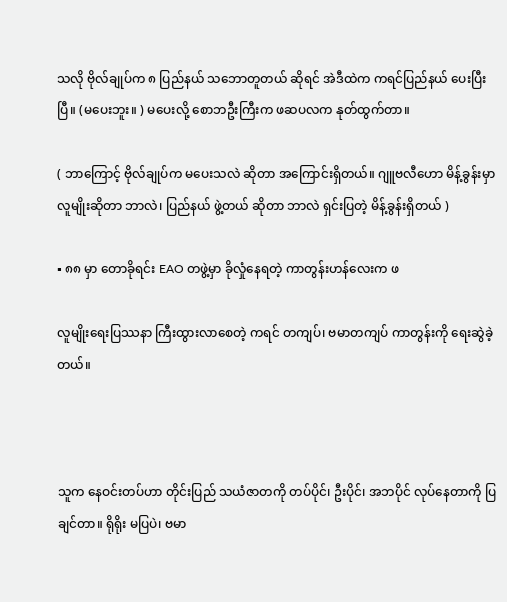သလို ဗိုလ်ချုပ်က ၈ ပြည်နယ် သဘောတူတယ် ဆိုရင် အဲဒီထဲက ကရင်ပြည်နယ် ပေးပြီးပြီ။ (မပေးဘူး။ ) မပေးလို့ စောဘဦးကြီးက ဖဆပလက နုတ်ထွက်တာ။

( ဘာကြောင့် ဗိုလ်ချုပ်က မပေးသလဲ ဆိုတာ အကြောင်းရှိတယ်။ ဂျူဗလီဟော မိန့်ခွန်းမှာ လူမျိုးဆိုတာ ဘာလဲ၊ ပြည်နယ် ဖွဲ့တယ် ဆိုတာ ဘာလဲ ရှင်းပြတဲ့ မိန့်ခွန်းရှိတယ် )

▪ ၈၈ မှာ တောခိုရင်း EAO တဖွဲ့မှာ ခိုလှုံနေရတဲ့ ကာတွန်းဟန်လေးက ဖ

လူမျိုးရေးပြဿနာ ကြီးထွားလာစေတဲ့ ကရင် တကျပ်၊ ဗမာတကျပ် ကာတွန်းကို ရေးဆွဲခဲ့တယ်။



သူက နေဝင်းတပ်ဟာ တိုင်းပြည် သယံဇာတကို တပ်ပိုင်၊ ဦးပိုင်၊ အဘပိုင် လုပ်နေတာကို ပြချင်တာ။ ရိုရိုး မပြပဲ၊ ဗမာ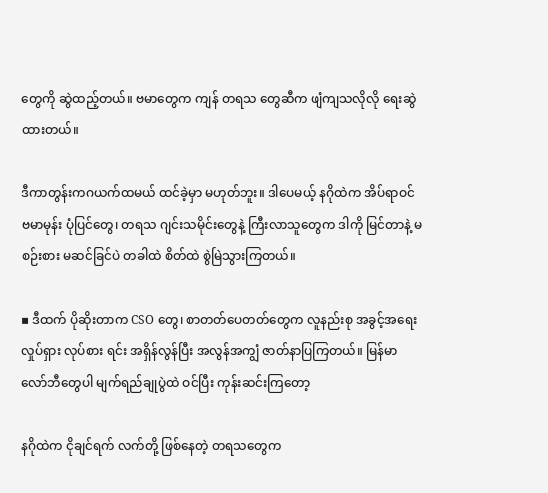တွေကို ဆွဲထည့်တယ်။ ဗမာတွေက ကျန် တရသ တွေဆီက ဖျံကျသလိုလို ရေးဆွဲထားတယ်။

ဒီကာတွန်းကဂယက်ထမယ် ထင်ခဲ့မှာ မဟုတ်ဘူး။ ဒါပေမယ့် နဂိုထဲက အိပ်ရာဝင် ဗမာမုန်း ပုံပြင်တွေ၊ တရသ ဂျင်းသမိုင်းတွေနဲ့ ကြီးလာသူတွေက ဒါကို မြင်တာနဲ့ မစဉ်းစား မဆင်ခြင်ပဲ တခါထဲ စိတ်ထဲ စွဲမြဲသွားကြတယ်။

▪ ဒီထက် ပိုဆိုးတာက CSO တွေ၊ စာတတ်ပေတတ်တွေက လူနည်းစု အခွင့်အရေး လှုပ်ရှား လုပ်စား ရင်း အရှိန်လွန်ပြီး အလွန်အကျွံ ဇာတ်နာပြကြတယ်။ မြန်မာ လော်ဘီတွေပါ မျက်ရည်ချုပွဲထဲ ဝင်ပြီး ကုန်းဆင်းကြတော့

နဂိုထဲက ငိုချင်ရက် လက်တို့ ဖြစ်နေတဲ့ တရသတွေက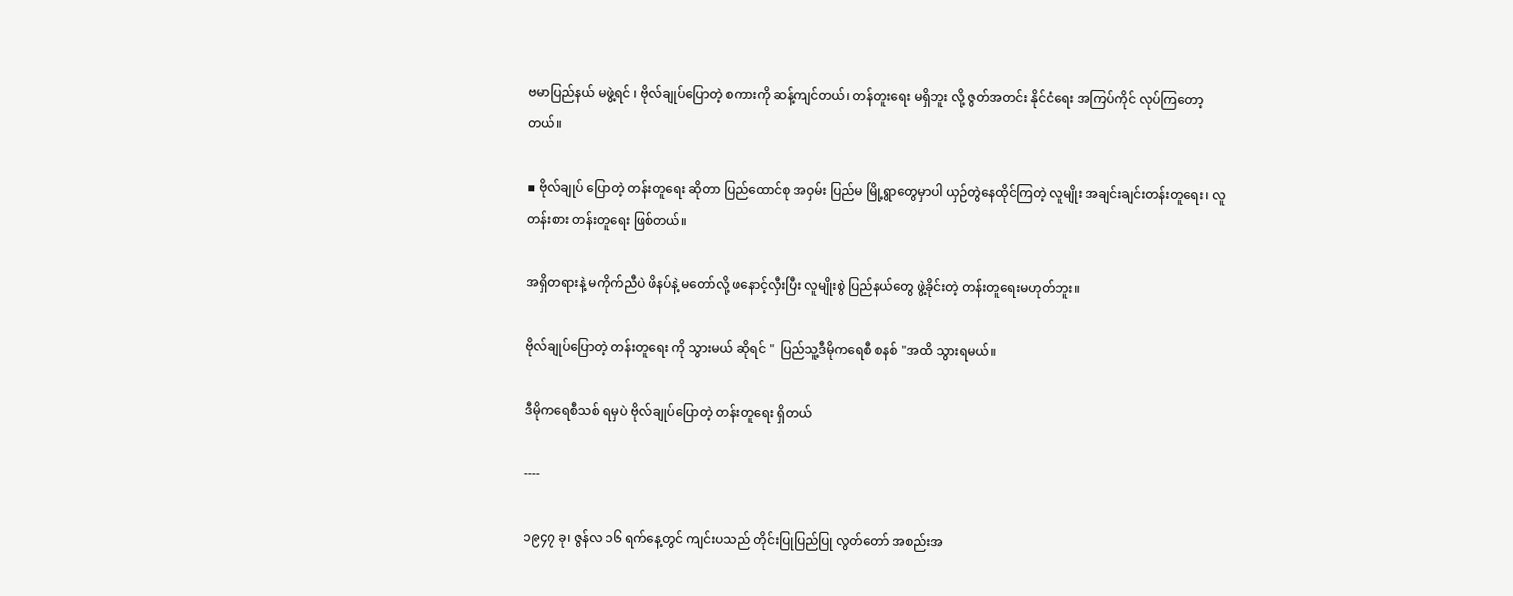ဗမာပြည်နယ် မဖွဲ့ရင် ၊ ဗိုလ်ချုပ်ပြောတဲ့ စကားကို ဆန့်ကျင်တယ်၊ တန်တူးရေး မရှိဘူး လို့ ဇွတ်အတင်း နိုင်ငံရေး အကြပ်ကိုင် လုပ်ကြတော့တယ်။

▪ ဗိုလ်ချုပ် ပြောတဲ့ တန်းတူရေး ဆိုတာ ပြည်ထောင်စု အဝှမ်း ပြည်မ မြို့ရွာတွေမှာပါ ယှဉ်တွဲနေထိုင်ကြတဲ့ လူမျိုး အချင်းချင်းတန်းတူရေး၊ လူတန်းစား တန်းတူရေး ဖြစ်တယ်။

အရှိတရားနဲ့ မကိုက်ညီပဲ ဖိနပ်နဲ့ မတော်လို့ ဖနောင့်လှီးပြီး လူမျိုးစွဲ ပြည်နယ်တွေ ဖွဲ့ခိုင်းတဲ့ တန်းတူရေးမဟုတ်ဘူး။

ဗိုလ်ချုပ်ပြောတဲ့ တန်းတူရေး ကို သွားမယ် ဆိုရင် "  ပြည်သူ့ဒီမိုကရေစီ စနစ် "အထိ သွားရမယ်။

ဒီမိုကရေစီသစ် ရမှပဲ ဗိုလ်ချုပ်ပြောတဲ့ တန်းတူရေး ရှိတယ်

----

၁၉၄၇ ခု၊ ဇွန်လ ၁၆ ရက်နေ့တွင် ကျင်းပသည် တိုင်းပြုပြည်ပြု လွတ်တော် အစည်းအ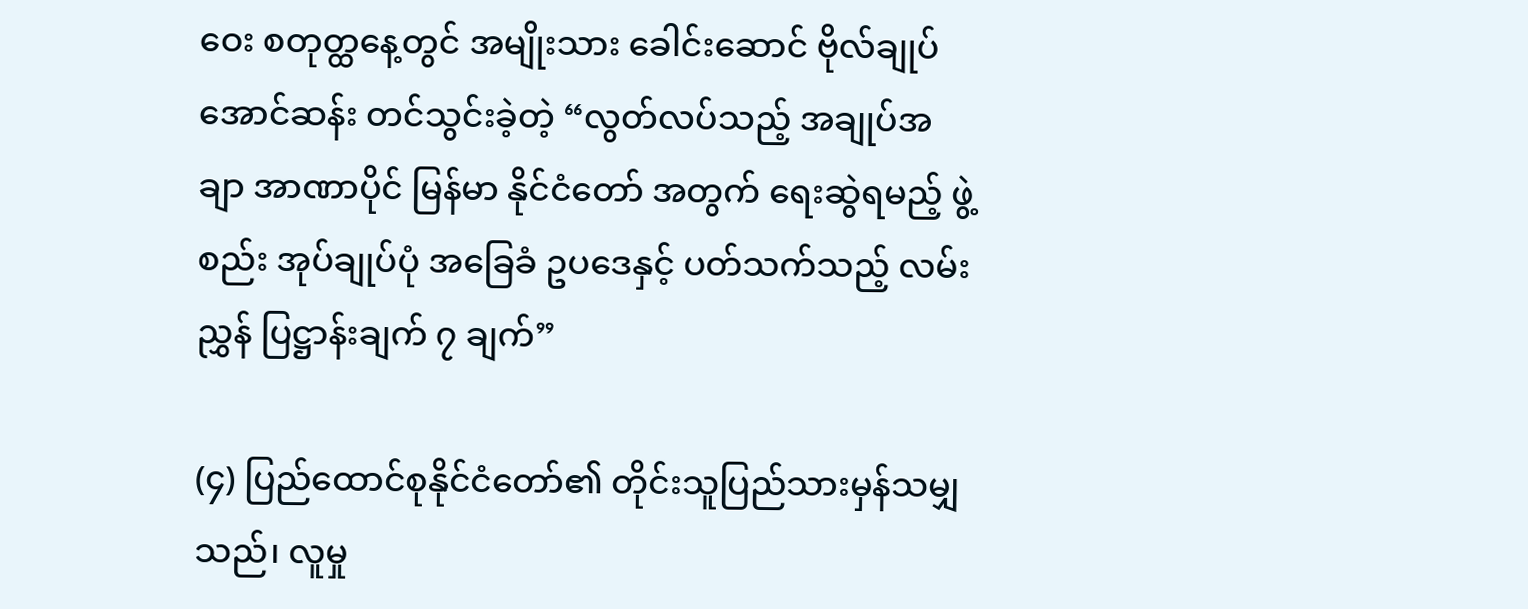ဝေး စတုတ္ထနေ့တွင် အမျိုးသား ခေါင်းဆောင် ဗိုလ်ချုပ် အောင်ဆန်း တင်သွင်းခဲ့တဲ့ “လွတ်လပ်သည့် အချုပ်အချာ အာဏာပိုင် မြန်မာ နိုင်ငံတော် အတွက် ရေးဆွဲရမည့် ဖွဲ့စည်း အုပ်ချုပ်ပုံ အခြေခံ ဥပဒေနှင့် ပတ်သက်သည့် လမ်းညွှန် ပြဋ္ဌာန်းချက် ၇ ချက်”

(၄) ပြည်ထောင်စုနိုင်ငံတော်၏ တိုင်းသူပြည်သားမှန်သမျှသည်၊ လူမှု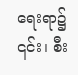ရေးရာ၌ ၎င်း၊ စီး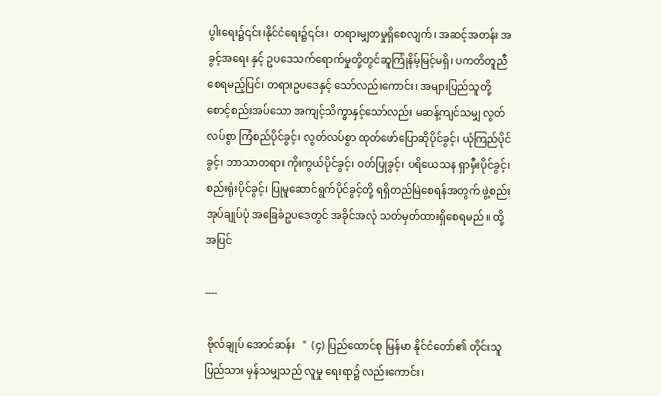ပွါးရေး၌၎င်း၊နိုင်ငံရေး၌၎င်း၊  တရားမျှတမှုရှိစေလျက်၊ အဆင့်အတန်း အခွင့်အရေး နှင့် ဥပဒေသက်ရောက်မှုတို့တွင်ဆူကြုံနိမ့်မြင့်မရှိ၊ ပကတိတူညီစေရမည့်ပြင်၊ တရားဥပဒေနှင့် သော်လည်းကောင်း၊ အများပြည်သူတို့စောင့်စည်းအပ်သော အကျင့်သိက္ခာနှင့်သော်လည်း မဆန့်ကျင်သမျှ လွတ်လပ်စွာ ကြံစည်ပိုင်ခွင့်၊ လွတ်လပ်စွာ ထုတ်ဖော်ပြောဆိုပိုင်ခွင့်၊ ယုံကြည်ပိုင်ခွင့်၊ ဘာသာတရား ကိုးကွယ်ပိုင်ခွင့်၊ ဝတ်ပြုခွင့်၊ ပရိယေသန ရှာမှီးပိုင်ခွင့်၊ စည်းရုံးပိုင်ခွင့်၊ ပြုမူဆောင်ရွက်ပိုင်ခွင့်တို့ ရရှိတည်မြဲစေရန်အတွက် ဖွဲ့စည်းအုပ်ချုပ်ပုံ အခြေခံဥပဒေတွင် အခိုင်အလုံ သတ်မှတ်ထားရှိစေရမည်။ ထို့အပြင်

----

 ဗိုလ်ချုပ် အောင်ဆန်း   "  (၄) ပြည်ထောင်စု မြန်မာ နိုင်ငံတော်၏ တိုင်းသူ ပြည်သား မှန်သမျှသည် လူမှု ရေးရာ၌ လည်းကောင်း၊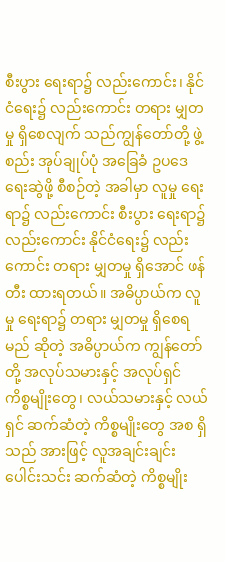စီးပွား ရေးရာ၌ လည်းကောင်း၊ နိုင်ငံရေး၌ လည်းကောင်း တရား မျှတမှု ရှိစေလျက် သည်ကျွန်တော်တို့ ဖွဲ့စည်း အုပ်ချုပ်ပုံ အခြေခံ ဥပဒေ ရေးဆွဲဖို့ စီစဉ်တဲ့ အခါမှာ လူမှု ရေးရာ၌ လည်းကောင်း စီးပွား ရေးရာ၌ လည်းကောင်း နိုင်ငံရေး၌ လည်းကောင်း တရား မျှတမှု ရှိအောင် ဖန်တီး ထားရတယ်။ အဓိပ္ပာယ်က လူမှု ရေးရာ၌ တရား မျှတမှု ရှိစေရမည် ဆိုတဲ့ အဓိပ္ပာယ်က ကျွန်တော်တို့ အလုပ်သမားနှင့် အလုပ်ရှင် ကိစ္စမျိုးတွေ၊ လယ်သမားနှင့် လယ်ရှင် ဆက်ဆံတဲ့ ကိစ္စမျိုးတွေ အစ ရှိသည် အားဖြင့် လူအချင်းချင်း ပေါင်းသင်း ဆက်ဆံတဲ့ ကိစ္စမျိုး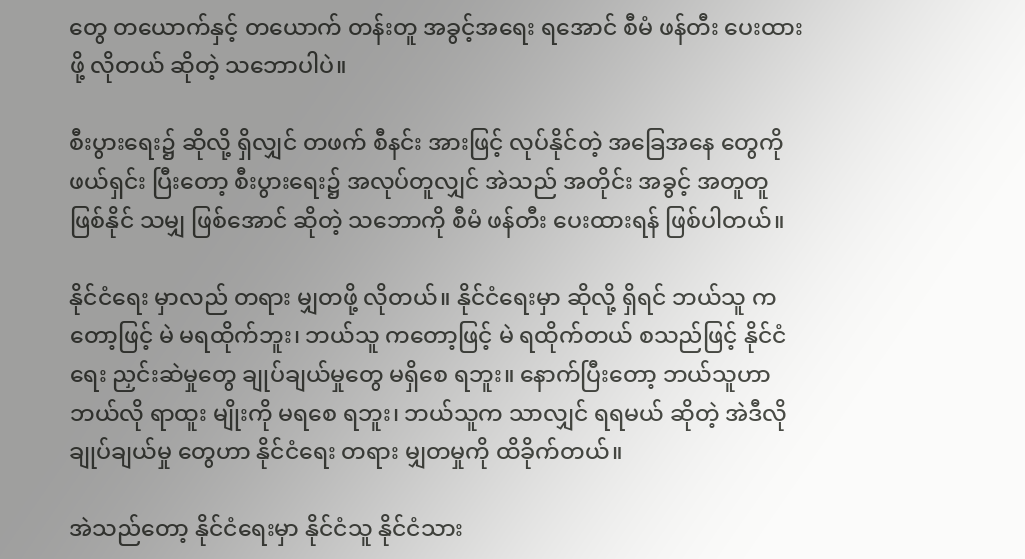တွေ တယောက်နှင့် တယောက် တန်းတူ အခွင့်အရေး ရအောင် စီမံ ဖန်တီး ပေးထားဖို့ လိုတယ် ဆိုတဲ့ သဘောပါပဲ။

စီးပွားရေး၌ ဆိုလို့ ရှိလျှင် တဖက် စီနင်း အားဖြင့် လုပ်နိုင်တဲ့ အခြေအနေ တွေကို ဖယ်ရှင်း ပြီးတော့ စီးပွားရေး၌ အလုပ်တူလျှင် အဲသည် အတိုင်း အခွင့် အတူတူ ဖြစ်နိုင် သမျှ ဖြစ်အောင် ဆိုတဲ့ သဘောကို စီမံ ဖန်တီး ပေးထားရန် ဖြစ်ပါတယ်။

နိုင်ငံရေး မှာလည် တရား မျှတဖို့ လိုတယ်။ နိုင်ငံရေးမှာ ဆိုလို့ ရှိရင် ဘယ်သူ ကတော့ဖြင့် မဲ မရထိုက်ဘူး၊ ဘယ်သူ ကတော့ဖြင့် မဲ ရထိုက်တယ် စသည်ဖြင့် နိုင်ငံရေး ညှင်းဆဲမှုတွေ ချုပ်ချယ်မှုတွေ မရှိစေ ရဘူး။ နောက်ပြီးတော့ ဘယ်သူဟာ ဘယ်လို ရာထူး မျိုးကို မရစေ ရဘူး၊ ဘယ်သူက သာလျှင် ရရမယ် ဆိုတဲ့ အဲဒီလို ချုပ်ချယ်မှု တွေဟာ နိုင်ငံရေး တရား မျှတမှုကို ထိခိုက်တယ်။

အဲသည်တော့ နိုင်ငံရေးမှာ နိုင်ငံသူ နိုင်ငံသား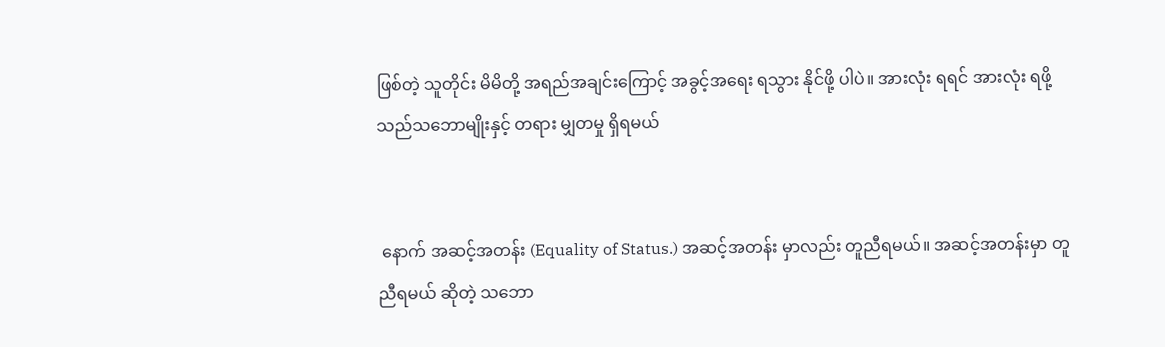ဖြစ်တဲ့ သူတိုင်း မိမိတို့ အရည်အချင်းကြောင့် အခွင့်အရေး ရသွား နိုင်ဖို့ ပါပဲ။ အားလုံး ရရင် အားလုံး ရဖို့ သည်သဘောမျိုးနှင့် တရား မျှတမှု ရှိရမယ်


 နောက် အဆင့်အတန်း (Equality of Status.) အဆင့်အတန်း မှာလည်း တူညီရမယ်။ အဆင့်အတန်းမှာ တူညီရမယ် ဆိုတဲ့ သဘော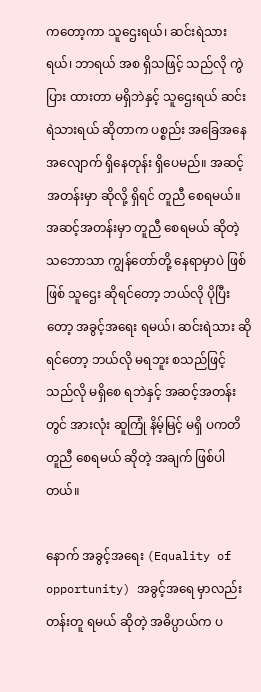ကတော့ကာ သူဌေးရယ်၊ ဆင်းရဲသားရယ်၊ ဘာရယ် အစ ရှိသဖြင့် သည်လို ကွဲပြား ထားတာ မရှိဘဲနှင့် သူဌေးရယ် ဆင်းရဲသားရယ် ဆိုတာက ပစ္စည်း အခြေအနေ အလျောက် ရှိနေတုန်း ရှိပေမည်။ အဆင့်အတန်းမှာ ဆိုလို့ ရှိရင် တူညီ စေရမယ်။ အဆင့်အတန်းမှာ တူညီ စေရမယ် ဆိုတဲ့ သဘောသာ ကျွန်တော်တို့ နေရာမှာပဲ ဖြစ်ဖြစ် သူဌေး ဆိုရင်တော့ ဘယ်လို ပိုပြီးတော့ အခွင့်အရေး ရမယ်၊ ဆင်းရဲသား ဆိုရင်တော့ ဘယ်လို မရဘူး စသည်ဖြင့် သည်လို မရှိစေ ရဘဲနှင့် အဆင့်အတန်းတွင် အားလုံး ဆူကြုံ နိမ့်မြင့် မရှိ ပကတိ တူညီ စေရမယ် ဆိုတဲ့ အချက် ဖြစ်ပါတယ်။

နောက် အခွင့်အရေး (Equality of opportunity) အခွင့်အရေ မှာလည်း တန်းတူ ရမယ် ဆိုတဲ့ အဓိပ္ပာယ်က ပ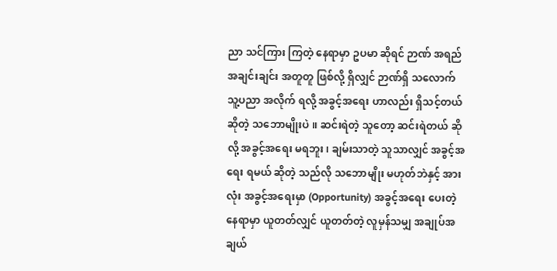ညာ သင်ကြား ကြတဲ့ နေရာမှာ ဥပမာ ဆိုရင် ဉာဏ် အရည်အချင်းချင်း အတူတူ ဖြစ်လို့ ရှိလျှင် ဉာဏ်ရှိ သလောက် သူ့ပညာ အလိုက် ရလို့ အခွင့်အရေး ဟာလည်း ရှိသင့်တယ် ဆိုတဲ့ သဘောမျိုးပဲ။ ဆင်းရဲတဲ့ သူတော့ ဆင်းရဲတယ် ဆိုလို့ အခွင့်အရေး မရဘူး၊ ချမ်းသာတဲ့ သူသာလျှင် အခွင့်အရေး ရမယ် ဆိုတဲ့ သည်လို သဘောမျိုး မဟုတ်ဘဲနှင့် အားလုံး အခွင့်အရေးမှာ (Opportunity) အခွင့်အရေး ပေးတဲ့ နေရာမှာ ယူတတ်လျှင် ယူတတ်တဲ့ လူမှန်သမျှ အချုပ်အချယ်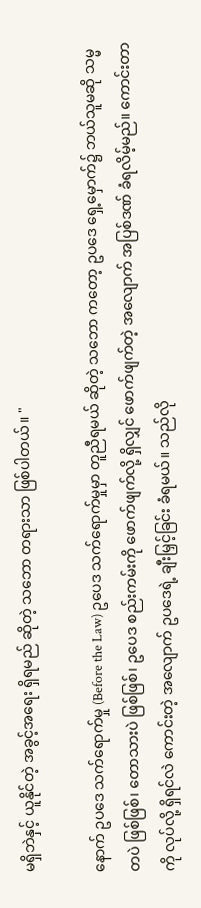မရှိဘဲနှင့် ယူနိုင်တဲ့ အခွင့်အရေး ရှိရမည် ဆိုတဲ့ သဘော တရားသာ ဖြစ်ပါတယ်။ "

နောက် ဥပဒေ သက်ရောက်မှု (Before the Law) ဥပေဒ သက်ရောက်မှုမှာ တူညီရမယ် ဆိုတဲ့ သဘော ကတော့ ဥပဒေ ရှေ့မှောက်၌ ဘယ်သူမဆို သမ္မတပဲ ဖြစ်ဖြစ်၊ တောသားပဲ ဖြစ်ဖြစ်၊ ဥပေဒ စည်းကမ်းကို ဖောက်ဖျက်လို့ ရှိလျှင် ဖောက်ဖျက်တဲ့ အလျောက် အပြစ်ဒဏ် ခံရလိမ့်မည်။ ကောင်းတာကို လုပ်လို့ ရှိရင်လဲ ကောင်းတဲ့ အလျောက် ဥပဒေရဲ့ ချီးမြှင့်ခြင်း ခံရမယ်။ သည်လို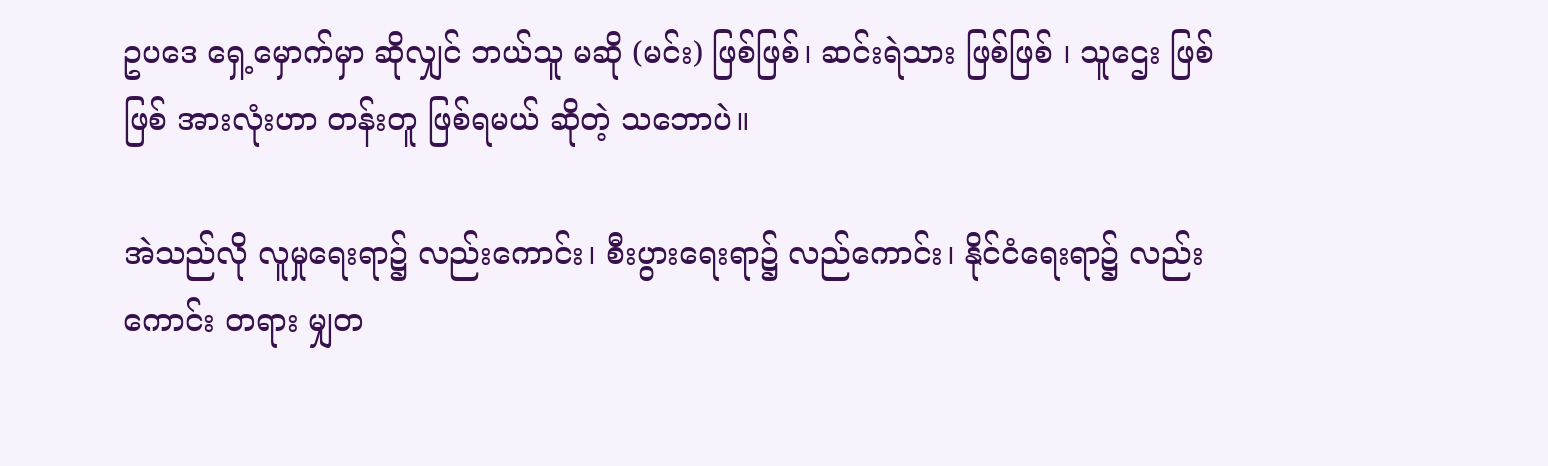ဥပဒေ ရှေ့မှောက်မှာ ဆိုလျှင် ဘယ်သူ မဆို (မင်း) ဖြစ်ဖြစ်၊ ဆင်းရဲသား ဖြစ်ဖြစ် ၊ သူဌေး ဖြစ်ဖြစ် အားလုံးဟာ တန်းတူ ဖြစ်ရမယ် ဆိုတဲ့ သဘောပဲ။

အဲသည်လို လူမှုရေးရာ၌ လည်းကောင်း၊ စီးပွားရေးရာ၌ လည်ကောင်း၊ နိုင်ငံရေးရာ၌ လည်းကောင်း တရား မျှတ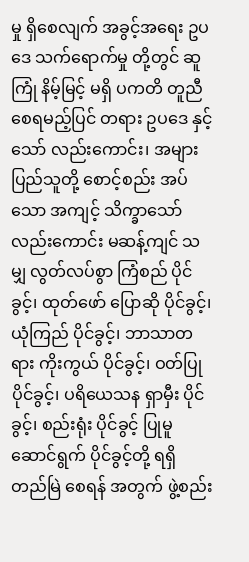မှု ရှိစေလျက် အခွင့်အရေး ဥပဒေ သက်ရောက်မှု တို့တွင် ဆူကြုံ နိမ့်မြင့် မရှိ ပကတိ တူညီ စေရမည့်ပြင် တရား ဥပဒေ နှင့်သော် လည်းကောင်း၊ အများ ပြည်သူတို့ စောင့်စည်း အပ်သော အကျင့် သိက္ခာသော် လည်းကောင်း မဆန့်ကျင် သမျှ လွတ်လပ်စွာ ကြံစည် ပိုင်ခွင့်၊ ထုတ်ဖော် ပြောဆို ပိုင်ခွင့်၊ ယုံကြည် ပိုင်ခွင့်၊ ဘာသာတရား ကိုးကွယ် ပိုင်ခွင့်၊ ဝတ်ပြု ပိုင်ခွင့်၊ ပရိယေသန ရှာမှီး ပိုင်ခွင့်၊ စည်းရုံး ပိုင်ခွင့် ပြုမူ ဆောင်ရွက် ပိုင်ခွင့်တို့ ရရှိ တည်မြဲ စေရန် အတွက် ဖွဲ့စည်း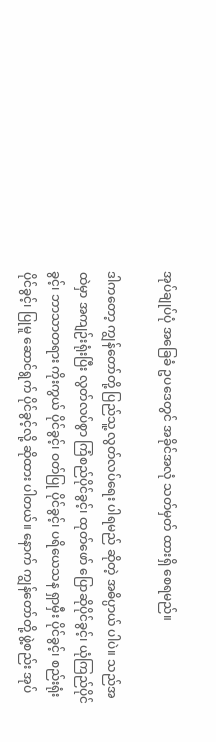အုပ်ချုပ်ပုံ အခြေခံ ဥပဒေတွင် အခိုင်အလုံ သတ်မှတ် ထားရှိ စေရမည်။

ဒါကတော့ ကျွန်တော်တို့ ပြည်သူ့ လွတ်လပ်ရေး ပါရမည် ဆိုတဲ့ အဓိပ္ပာယ် ပါပဲ။ သည်အထဲမှာ အကျဉ်းရုံးပြီး လွတ်လပ်စွာ ကြံစည်ပိုင်ခွင့်၊ ထုတ်ဖော် ပြောဆိုပိုင်ခွင့်၊ ယုံကြည်ပိုင်ခွင့်၊ ဘာသာတရား ကိုးကွယ် ပိုင်ခွင့်၊ ဝတ်ပြု ပိုင်ခွင့်၊ ပရိယေသန ရှာမှီး ပိုင်ခွင့်၊ စည်းရုံး ပိုင်ခွင့်၊ ပြုမူ ဆောင်ရွက် ပိုင်ခွင့်လို့ ဆိုထား ပါတယ်။ နောက် ကျွန်တော်တို့ ဖွဲ့စည်း အုပ်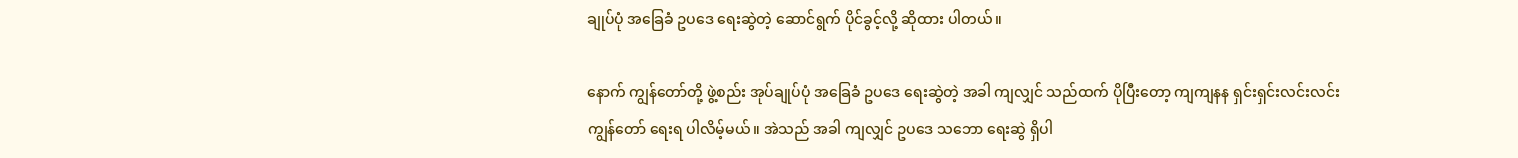ချုပ်ပုံ အခြေခံ ဥပဒေ ရေးဆွဲတဲ့ ဆောင်ရွက် ပိုင်ခွင့်လို့ ဆိုထား ပါတယ်။

နောက် ကျွန်တော်တို့ ဖွဲ့စည်း အုပ်ချုပ်ပုံ အခြေခံ ဥပဒေ ရေးဆွဲတဲ့ အခါ ကျလျှင် သည်ထက် ပိုပြီးတော့ ကျကျနန ရှင်းရှင်းလင်းလင်း ကျွန်တော် ရေးရ ပါလိမ့်မယ်။ အဲသည် အခါ ကျလျှင် ဥပဒေ သဘော ရေးဆွဲ ရှိပါ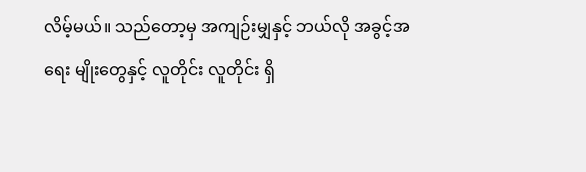လိမ့်မယ်။ သည်တော့မှ အကျဉ်းမျှနှင့် ဘယ်လို အခွင့်အရေး မျိုးတွေနှင့် လူတိုင်း လူတိုင်း ရှိ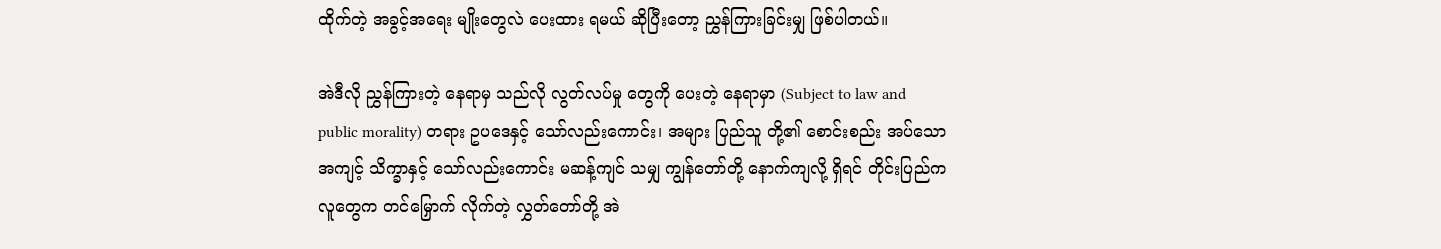ထိုက်တဲ့ အခွင့်အရေး မျိုးတွေလဲ ပေးထား ရမယ် ဆိုပြီးတော့ ညွှန်ကြားခြင်းမျှ ဖြစ်ပါတယ်။

အဲဒီလို ညွှန်ကြားတဲ့ နေရာမှ သည်လို လွတ်လပ်မှု တွေကို ပေးတဲ့ နေရာမှာ (Subject to law and public morality) တရား ဥပဒေနှင့် သော်လည်းကောင်း၊ အများ ပြည်သူ တို့၏ စောင်းစည်း အပ်သော အကျင့် သိက္ခာနှင့် သော်လည်းကောင်း မဆန့်ကျင် သမျှ ကျွန်တော်တို့ နောက်ကျလို့ ရှိရင် တိုင်းပြည်က လူတွေက တင်မြှောက် လိုက်တဲ့ လွှတ်တော်တို့ အဲ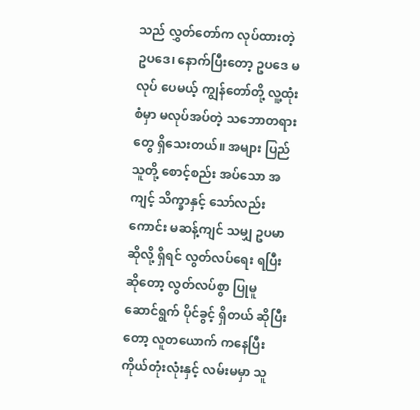သည် လွှတ်တော်က လုပ်ထားတဲ့ ဥပဒေ၊ နောက်ပြီးတော့ ဥပဒေ မလုပ် ပေမယ့် ကျွန်တော်တို့ လူ့ထုံးစံမှာ မလုပ်အပ်တဲ့ သဘောတရားတွေ ရှိသေးတယ်။ အများ ပြည်သူတို့ စောင့်စည်း အပ်သော အကျင့် သိက္ခာနှင့် သော်လည်းကောင်း မဆန့်ကျင် သမျှ ဥပမာ ဆိုလို့ ရှိရင် လွတ်လပ်ရေး ရပြီး ဆိုတော့ လွတ်လပ်စွာ ပြုမူ ဆောင်ရွက် ပိုင်ခွင့် ရှိတယ် ဆိုပြီးတော့ လူတယောက် ကနေပြီး ကိုယ်တုံးလုံးနှင့် လမ်းမမှာ သူ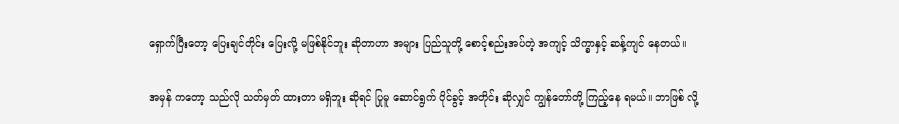ရှောက်ပြီးတော့ ပြေးချင်တိုင်း ပြေးလို့ မဖြစ်နိုင်ဘူး ဆိုတာဟာ အများ ပြည်သူတို့ စောင့်စည်းအပ်တဲ့ အကျင့် သိက္ခာနှင့် ဆန့်ကျင် နေတယ်။

အမှန် ကတော့ သည်လို သတ်မှတ် ထားတာ မရှိဘူး ဆိုရင် ပြုမူ ဆောင်ရွက် ပိုင်ခွင့် အတိုင်း ဆိုလျှင် ကျွန်တော်တို့ ကြည့်နေ ရမယ်။ ဘာဖြစ် လို့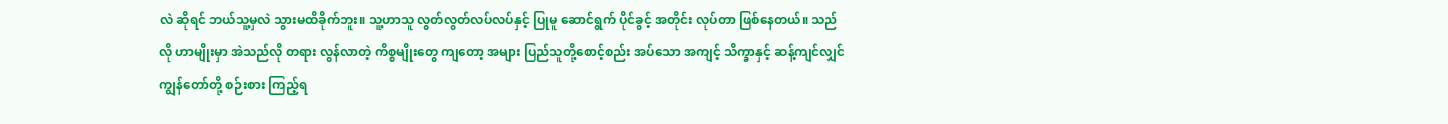လဲ ဆိုရင် ဘယ်သူ့မှလဲ သွားမထိခိုက်ဘူး။ သူ့ဟာသူ လွတ်လွတ်လပ်လပ်နှင့် ပြုမူ ဆောင်ရွက် ပိုင်ခွင့် အတိုင်း လုပ်တာ ဖြစ်နေတယ်။ သည်လို ဟာမျိုးမှာ အဲသည်လို တရား လွန်လာတဲ့ ကိစ္စမျိုးတွေ ကျတော့ အများ ပြည်သူတို့စောင့်စည်း အပ်သော အကျင့် သိက္ခာနှင့် ဆန့်ကျင်လျှင် ကျွန်တော်တို့ စဉ်းစား ကြည့်ရ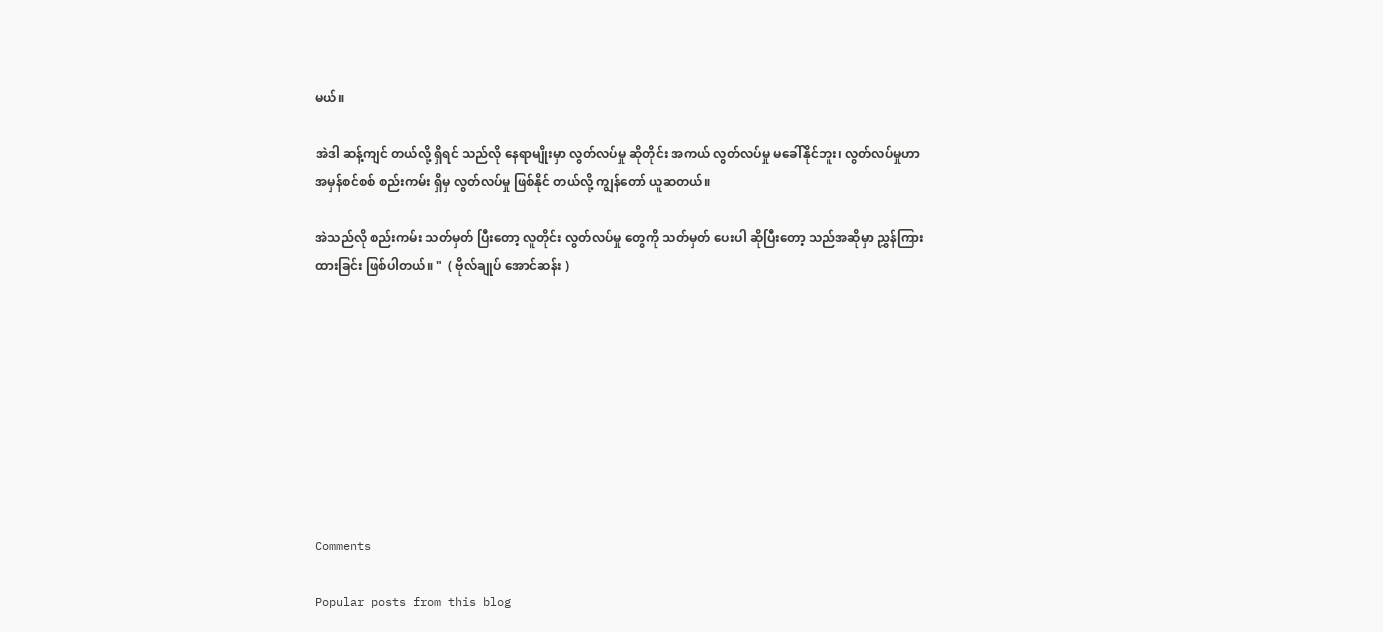မယ်။

အဲဒါ ဆန့်ကျင် တယ်လို့ ရှိရင် သည်လို နေရာမျိုးမှာ လွတ်လပ်မှု ဆိုတိုင်း အကယ် လွတ်လပ်မှု မခေါ်နိုင်ဘူး၊ လွတ်လပ်မှုဟာ အမှန်စင်စစ် စည်းကမ်း ရှိမှ လွတ်လပ်မှု ဖြစ်နိုင် တယ်လို့ ကျွန်တော် ယူဆတယ်။

အဲသည်လို စည်းကမ်း သတ်မှတ် ပြီးတော့ လူတိုင်း လွတ်လပ်မှု တွေကို သတ်မှတ် ပေးပါ ဆိုပြီးတော့ သည်အဆိုမှာ ညွှန်ကြားထားခြင်း ဖြစ်ပါတယ်။ "  ( ဗိုလ်ချုပ် အောင်ဆန်း )









Comments

Popular posts from this blog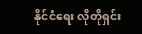နိုင်ငံရေး လိုတိုရှင်း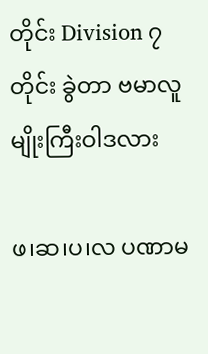တိုင်း Division ၇ တိုင်း ခွဲတာ ဗမာလူမျိုးကြီးဝါဒလား

ဖ၊ဆ၊ပ၊လ ပဏာမ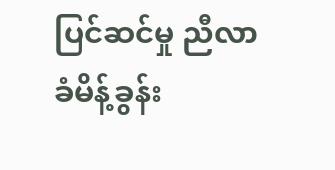ပြင်ဆင်မှု ညီလာခံမိန့်ခွန်း